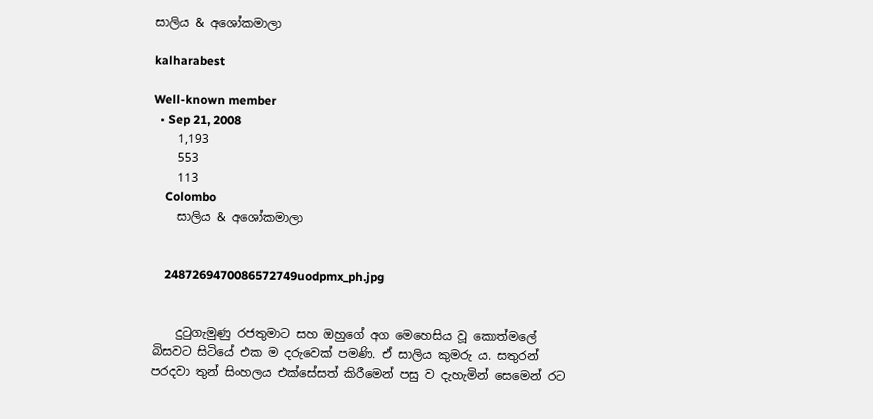සාලිය & අශෝකමාලා

kalharabest

Well-known member
  • Sep 21, 2008
    1,193
    553
    113
    Colombo
    සාලිය & අශෝකමාලා


    2487269470086572749uodpmx_ph.jpg


    දුටුගැමුණු රජතුමාට සහ ඔහුගේ අග මෙහෙසිය වූ කොත්මලේ බිසවට සිටියේ එක ම දරුවෙක් පමණි. ඒ සාලිය කුමරු ය. සතුරන් පරදවා තුන් සිංහලය එක්සේසත් කිරීමෙන් පසු ව දැහැමින් සෙමෙන් රට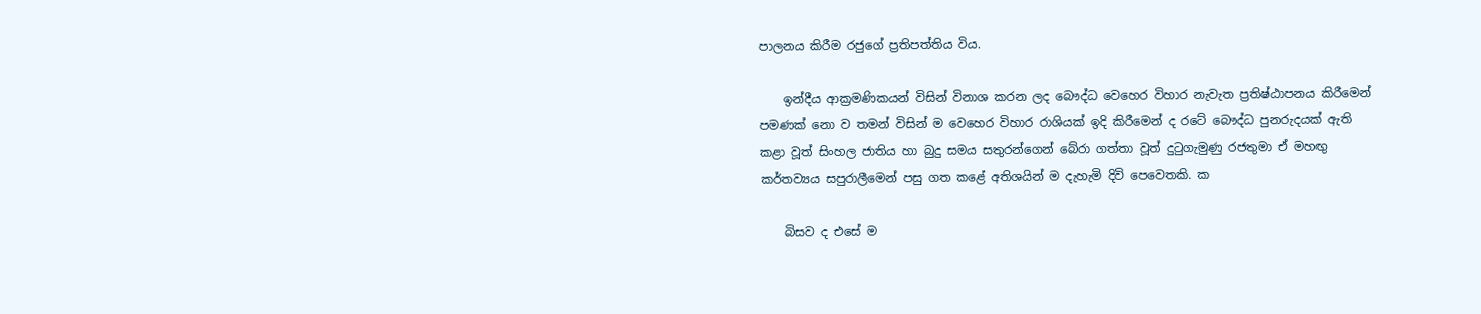පාලනය කිරීම රජුගේ ප්‍රතිපත්තිය විය.

    ඉන්දීය ආක්‍රමණිකයන් විසින් විනාශ කරන ලද බෞද්ධ වෙහෙර විහාර නැවැත ප්‍රතිෂ්ඨාපනය කිරීමෙන් පමණක් නො ව තමන් විසින් ම වෙහෙර විහාර රාශියක් ඉදි කිරීමෙන් ද රටේ බෞද්ධ පුනරුදයක් ඇති කළා වූත් සිංහල ජාතිය හා බුදු සමය සතුරන්ගෙන් බේරා ගත්තා වූත් දුටුගැමුණු රජතුමා ඒ මහඟු කර්තව්‍යය සපුරාලීමෙන් පසු ගත කළේ අතිශයින් ම දැහැමි දිවි පෙවෙතකි. ක

    බිසව ද එසේ ම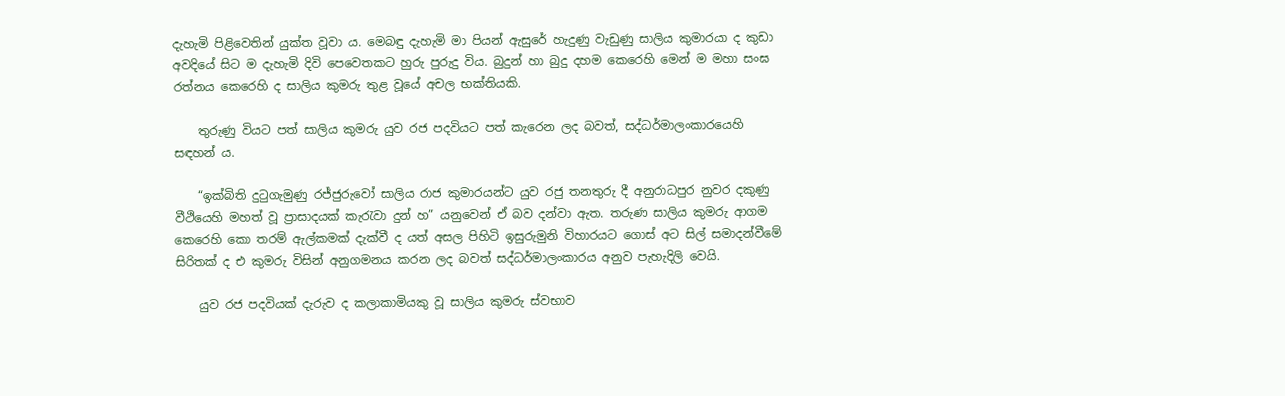දැහැමි පිළිවෙතින් යුක්ත වූවා ය. මෙබඳු දැහැමි මා පියන් ඇසුරේ හැදුණු වැඩුණු සාලිය කුමාරයා ද කුඩා අවදියේ සිට ම දැහැමි දිවි පෙවෙතකට හුරු පුරුදු විය. බුදුන් හා බුදු දහම කෙරෙහි මෙන් ම මහා සංඝ රත්නය කෙරෙහි ද සාලිය කුමරු තුළ වූයේ අචල භක්තියකි.

    තුරුණු වියට පත් සාලිය කුමරු යුව රජ පදවියට පත් කැරෙන ලද බවත්, සද්ධර්මාලංකාරයෙහි සඳහන් ය.

    “ඉක්බිති දුටුගැමුණු රජ්ජුරුවෝ සාලිය රාජ කුමාරයන්ට යුව රජු තනතුරු දී අනුරාධපුර නුවර දකුණු වීථියෙහි මහත් වූ ප්‍රාසාදයක් කැරැවා දුන් හ” යනුවෙන් ඒ බව දන්වා ඇත. තරුණ සාලිය කුමරු ආගම කෙරෙහි කො තරම් ඇල්කමක් දැක්වී ද යත් අසල පිහිටි ඉසුරුමුනි විහාරයට ගොස් අට සිල් සමාදන්වීමේ සිරිතක් ද එ කුමරු විසින් අනුගමනය කරන ලද බවත් සද්ධර්මාලංකාරය අනුව පැහැදිලි වෙයි.

    යුව රජ පදවියක් දැරුව ද කලාකාමියකු වූ සාලිය කුමරු ස්වභාව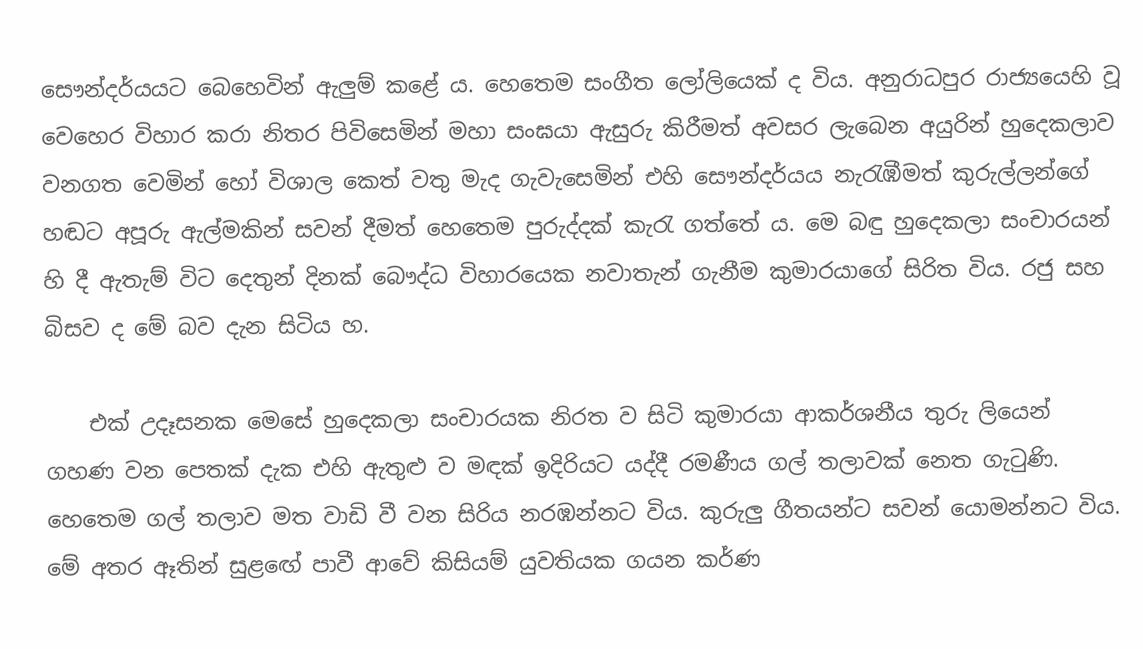සෞන්දර්යයට බෙහෙවින් ඇලුම් කළේ ය. හෙතෙම සංගීත ලෝලියෙක් ද විය. අනුරාධපුර රාජ්‍යයෙහි වූ වෙහෙර විහාර කරා නිතර පිවිසෙමින් මහා සංඝයා ඇසුරු කිරීමත් අවසර ලැබෙන අයුරින් හුදෙකලාව වනගත වෙමින් හෝ විශාල කෙත් වතු මැද ගැවැසෙමින් එහි සෞන්දර්යය නැරැඹීමත් කුරුල්ලන්ගේ හඬට අපූරු ඇල්මකින් සවන් දීමත් හෙතෙම පුරුද්දක් කැරැ ගත්තේ ය. මෙ බඳු හුදෙකලා සංචාරයන් හි දී ඇතැම් විට දෙතුන් දිනක් බෞද්ධ විහාරයෙක නවාතැන් ගැනීම කුමාරයාගේ සිරිත විය. රජු සහ බිසව ද මේ බව දැන සිටිය හ.

    එක් උදෑසනක මෙසේ හුදෙකලා සංචාරයක නිරත ව සිටි කුමාරයා ආකර්ශනීය තුරු ලියෙන් ගහණ වන පෙතක් දැක එහි ඇතුළු ව මඳක් ඉදිරියට යද්දී රමණීය ගල් තලාවක් නෙත ගැටුණි. හෙතෙම ගල් තලාව මත වාඩි වී වන සිරිය නරඹන්නට විය. කුරුලු ගීතයන්ට සවන් යොමන්නට විය. මේ අතර ඈතින් සුළඟේ පාවී ආවේ කිසියම් යුවතියක ගයන කර්ණ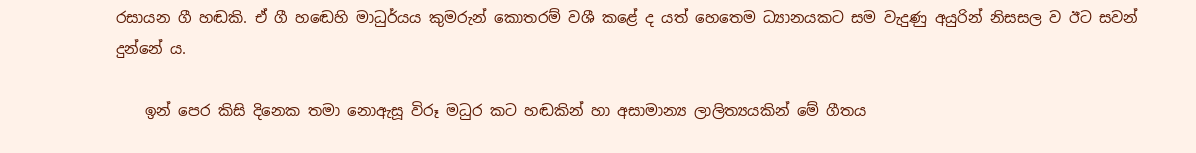රසායන ගී හඬකි. ඒ ගී හඬෙහි මාධුර්යය කුමරුන් කොතරම් වශී කළේ ද යත් හෙතෙම ධ්‍යානයකට සම වැදුණු අයුරින් නිසසල ව ඊට සවන් දුන්නේ ය.

    ඉන් පෙර කිසි දිනෙක තමා නොඇසූ විරූ මධුර කට හඬකින් හා අසාමාන්‍ය ලාලිත්‍යයකින් මේ ගීතය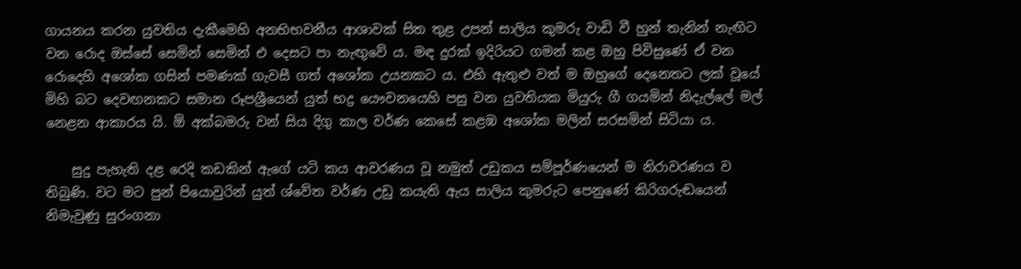ගායනය කරන යුවතිය දැකීමෙහි අනභිභවනීය ආශාවක් සිත තුළ උපන් සාලිය කුමරු වාඩි වී හුන් තැනින් නැඟිට වන රොද ඔස්සේ සෙමින් සෙමින් එ දෙසට පා නැඟුවේ ය. මඳ දුරක් ඉදිරියට ගමන් කළ ඔහු පිවිසුණේ ඒ වන රොදෙහි අශෝක ගසින් පමණක් ගැවසී ගත් අශෝක උයනකට ය. එහි ඇතුළු වත් ම ඔහුගේ දෙනෙතට ලක් වූයේ මිහි බට දෙවඟනකට සමාන රූපශ්‍රීයෙන් යුත් භද්‍ර යෞවනයෙහි පසු වන යුවතියක මියුරු ගී ගයමින් නිදැල්ලේ මල් නෙළන ආකාරය යි. ඕ අක්බමරු වන් සිය දිගු කාල වර්ණ කෙසේ කළඹ අශෝක මලින් සරසමින් සිටියා ය.

    සුදු පැහැති දළ රෙදි කඩකින් ඇගේ යටි කය ආවරණය වූ නමුත් උඩුකය සම්පූර්ණයෙන් ම නිරාවරණය ව තිබුණි. වට මට පුන් පියොවුරින් යුත් ශ්වේත වර්ණ උඩු කයැති ඇය සාලිය කුමරුට පෙනුණේ කිරිගරුඬයෙන් නිමැවුණු සුරංගනා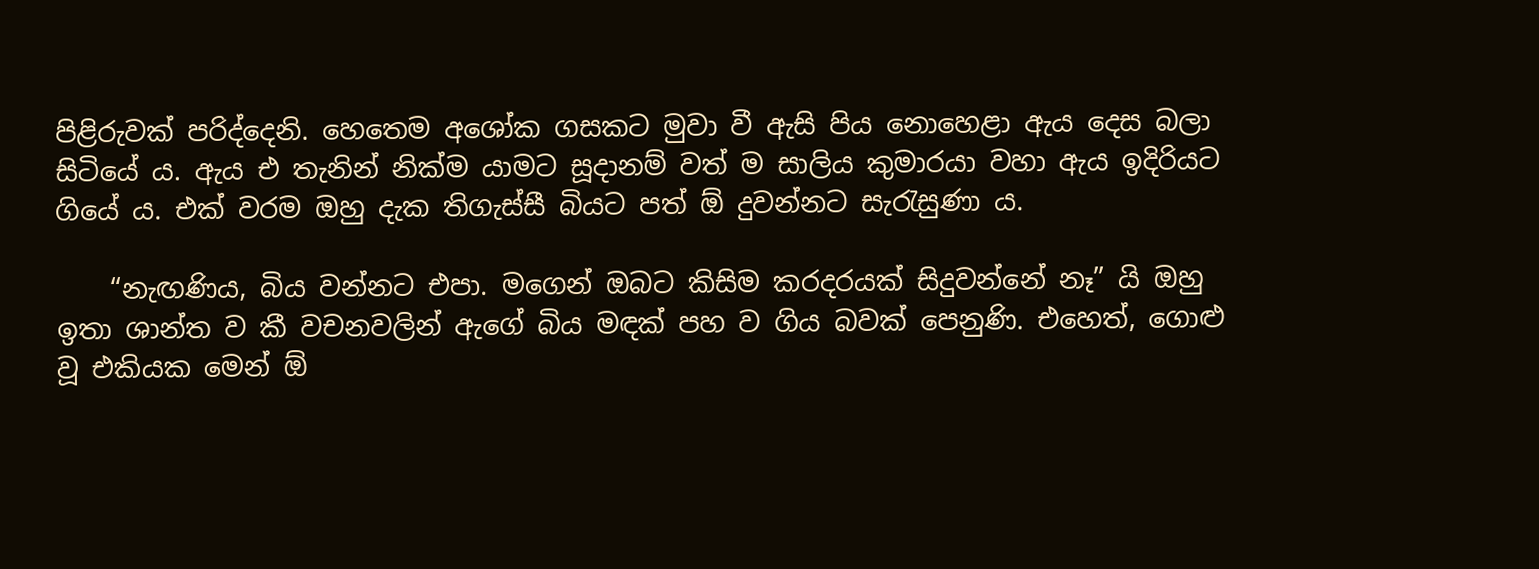පිළිරුවක් පරිද්දෙනි. හෙතෙම අශෝක ගසකට මුවා වී ඇසි පිය නොහෙළා ඇය දෙස බලා සිටියේ ය. ඇය එ තැනින් නික්ම යාමට සූදානම් වත් ම සාලිය කුමාරයා වහා ඇය ඉදිරියට ගියේ ය. එක් වරම ඔහු දැක තිගැස්සී බියට පත් ඕ දුවන්නට සැරැසුණා ය.

    “නැඟණිය, බිය වන්නට එපා. මගෙන් ඔබට කිසිම කරදරයක් සිදුවන්නේ නෑ” යි ඔහු ඉතා ශාන්ත ව කී වචනවලින් ඇගේ බිය මඳක් පහ ව ගිය බවක් පෙනුණි. එහෙත්, ගොළු වූ එකියක මෙන් ඕ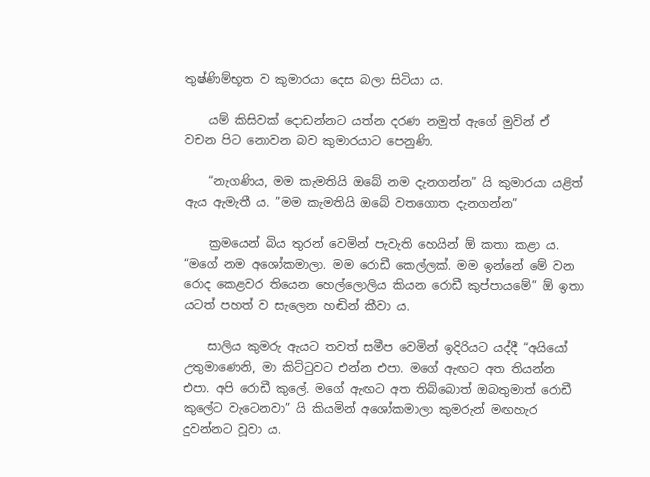තුෂ්ණිම්භූත ව කුමාරයා දෙස බලා සිටියා ය.

    යම් කිසිවක් දොඩන්නට යත්න දරණ නමුත් ඇගේ මුවින් ඒ වචන පිට නොවන බව කුමාරයාට පෙනුණි.

    “නැගණිය, මම කැමතියි ඔබේ නම දැනගන්න” යි කුමාරයා යළිත් ඇය ඇමැතී ය. ”මම කැමතියි ඔබේ වතගොත දැනගන්න”

    ක්‍රමයෙන් බිය තුරන් වෙමින් පැවැති හෙයින් ඕ කතා කළා ය. “මගේ නම අශෝකමාලා. මම රොඩී කෙල්ලක්. මම ඉන්නේ මේ වන රොද කෙළවර තියෙන හෙල්ලොලිය කියන රොඩී කුප්පායමේ” ඕ ඉතා යටත් පහත් ව සැලෙන හඬින් කීවා ය.

    සාලිය කුමරු ඇයට තවත් සමීප වෙමින් ඉදිරියට යද්දී “අයියෝ උතුමාණෙනි, මා කිට්ටුවට එන්න එපා. මගේ ඇඟට අත තියන්න එපා. අපි රොඩී කුලේ. මගේ ඇඟට අත තිබ්බොත් ඔබතුමාත් රොඩී කුලේට වැටෙනවා” යි කියමින් අශෝකමාලා කුමරුන් මඟහැර දුවන්නට වූවා ය.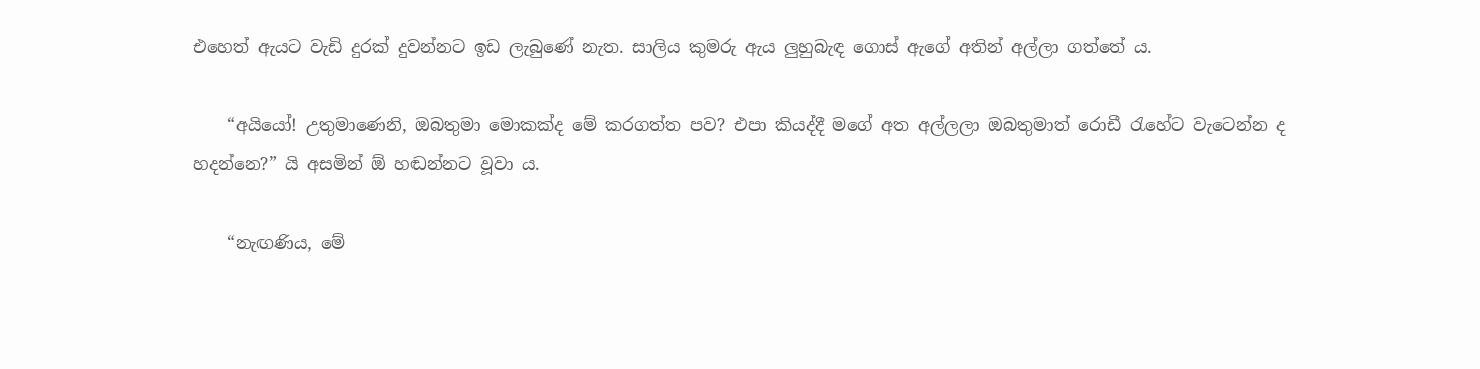එහෙත් ඇයට වැඩි දුරක් දුවන්නට ඉඩ ලැබුණේ නැත. සාලිය කුමරු ඇය ලුහුබැඳ ගොස් ඇගේ අතින් අල්ලා ගත්තේ ය.

    “අයියෝ! උතුමාණෙනි, ඔබතුමා මොකක්ද මේ කරගත්ත පව? එපා කියද්දී මගේ අත අල්ලලා ඔබතුමාත් රොඩී රැහේට වැටෙන්න ද හදන්නෙ?” යි අසමින් ඕ හඬන්නට වූවා ය.

    “නැඟණිය, මේ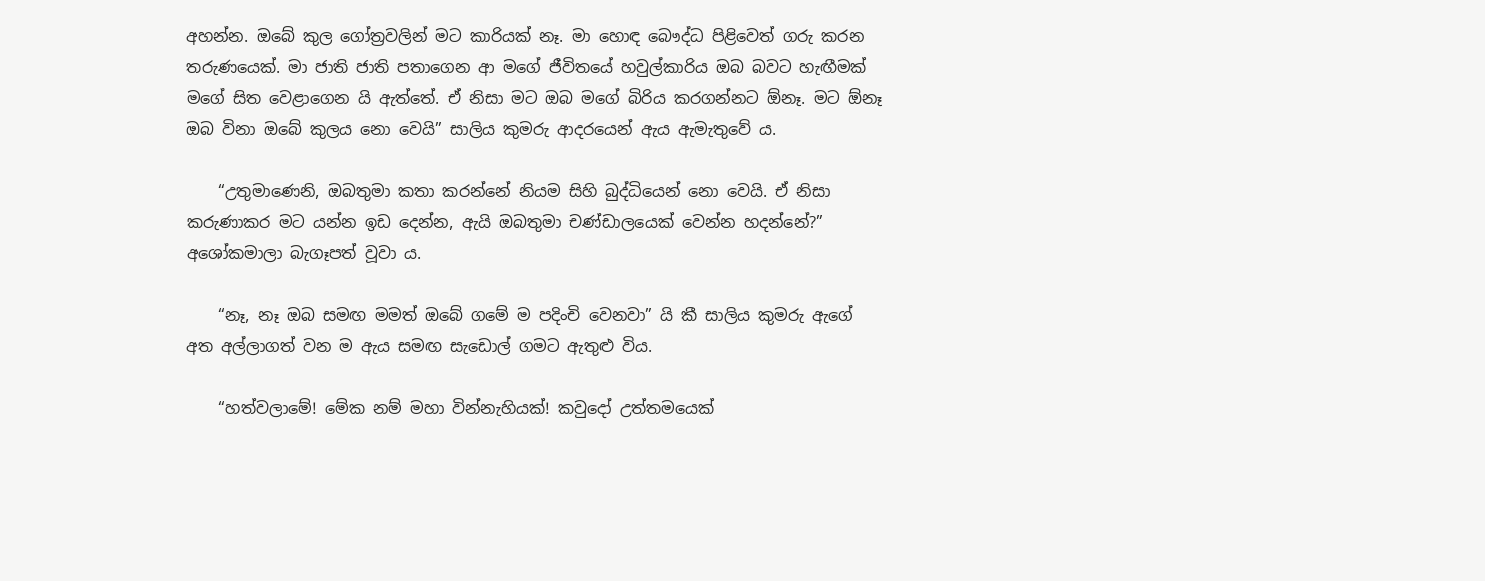අහන්න. ඔබේ කුල ගෝත්‍රවලින් මට කාරියක් නෑ. මා හොඳ බෞද්ධ පිළිවෙත් ගරු කරන තරුණයෙක්. මා ජාති ජාති පතාගෙන ආ මගේ ජීවිතයේ හවුල්කාරිය ඔබ බවට හැඟීමක් මගේ සිත වෙළාගෙන යි ඇත්තේ. ඒ නිසා මට ඔබ මගේ බිරිය කරගන්නට ඕනෑ. මට ඕනෑ ඔබ විනා ඔබේ කුලය නො වෙයි” සාලිය කුමරු ආදරයෙන් ඇය ඇමැතුවේ ය.

    “උතුමාණෙනි, ඔබතුමා කතා කරන්නේ නියම සිහි බුද්ධියෙන් නො වෙයි. ඒ නිසා කරුණාකර මට යන්න ඉඩ දෙන්න, ඇයි ඔබතුමා චණ්ඩාලයෙක් වෙන්න හදන්නේ?” අශෝකමාලා බැගෑපත් වූවා ය.

    “නෑ, නෑ ඔබ සමඟ මමත් ඔබේ ගමේ ම පදිංචි වෙනවා” යි කී සාලිය කුමරු ඇගේ අත අල්ලාගත් වන ම ඇය සමඟ සැඩොල් ගමට ඇතුළු විය.

    “හත්වලාමේ! මේක නම් මහා වින්නැහියක්! කවුදෝ උත්තමයෙක්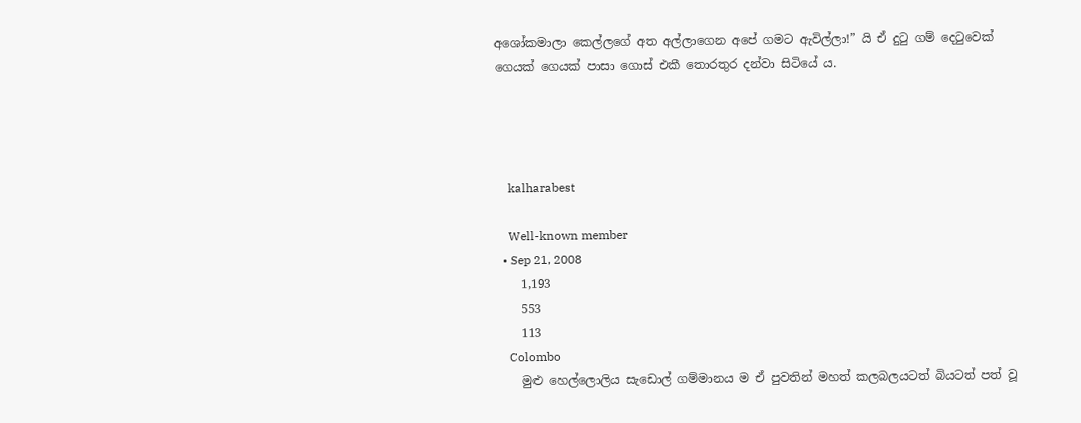අශෝකමාලා කෙල්ලගේ අත අල්ලාගෙන අපේ ගමට ඇවිල්ලා!” යි ඒ දුටු ගම් දෙටුවෙක් ගෙයක් ගෙයක් පාසා ගොස් එකී තොරතුර දන්වා සිටියේ ය.




    kalharabest

    Well-known member
  • Sep 21, 2008
    1,193
    553
    113
    Colombo
    මුළු හෙල්ලොලිය සැඩොල් ගම්මානය ම ඒ පුවතින් මහත් කලබලයටත් බියටත් පත් වූ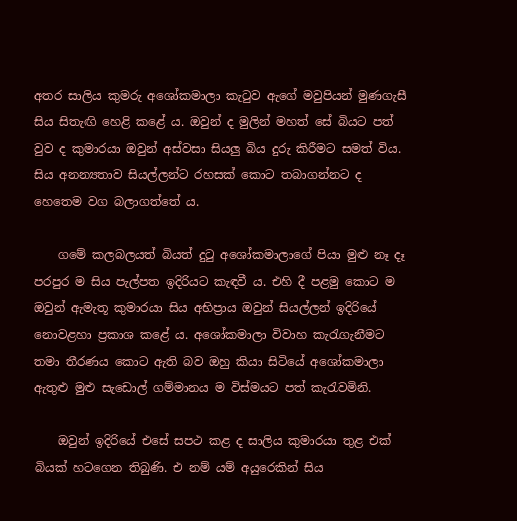අතර සාලිය කුමරු අශෝකමාලා කැටුව ඇගේ මවුපියන් මුණගැසී සිය සිතැඟි හෙළි කළේ ය. ඔවුන් ද මුලින් මහත් සේ බියට පත් වුව ද කුමාරයා ඔවුන් අස්වසා සියලු බිය දුරු කිරීමට සමත් විය. සිය අනන්‍යතාව සියල්ලන්ට රහසක් කොට තබාගන්නට ද හෙතෙම වග බලාගත්තේ ය.

    ගමේ කලබලයත් බියත් දුටු අශෝකමාලාගේ පියා මුළු නෑ දෑ පරපුර ම සිය පැල්පත ඉදිරියට කැඳවී ය. එහි දී පළමු කොට ම ඔවුන් ඇමැතූ කුමාරයා සිය අභිප්‍රාය ඔවුන් සියල්ලන් ඉදිරියේ නොවළහා ප්‍රකාශ කළේ ය. අශෝකමාලා විවාහ කැරැගැනීමට තමා තීරණය කොට ඇති බව ඔහු කියා සිටියේ අශෝකමාලා ඇතුළු මුළු සැඩොල් ගම්මානය ම විස්මයට පත් කැරැවමිනි.

    ඔවුන් ඉදිරියේ එසේ සපථ කළ ද සාලිය කුමාරයා තුළ එක් බියක් හටගෙන තිබුණි. එ නම් යම් අයුරෙකින් සිය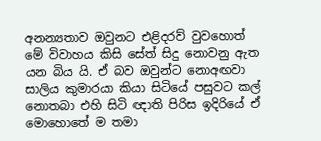අනන්‍යතාව ඔවුනට එළිදරව් වුවහොත් මේ විවාහය කිසි සේත් සිදු නොවනු ඇත යන බිය යි. ඒ බව ඔවුන්ට නොඅඟවා සාලිය කුමාරයා කියා සිටියේ පසුවට කල් නොතබා එහි සිටි ඥාති පිරිස ඉදිරියේ ඒ මොහොතේ ම තමා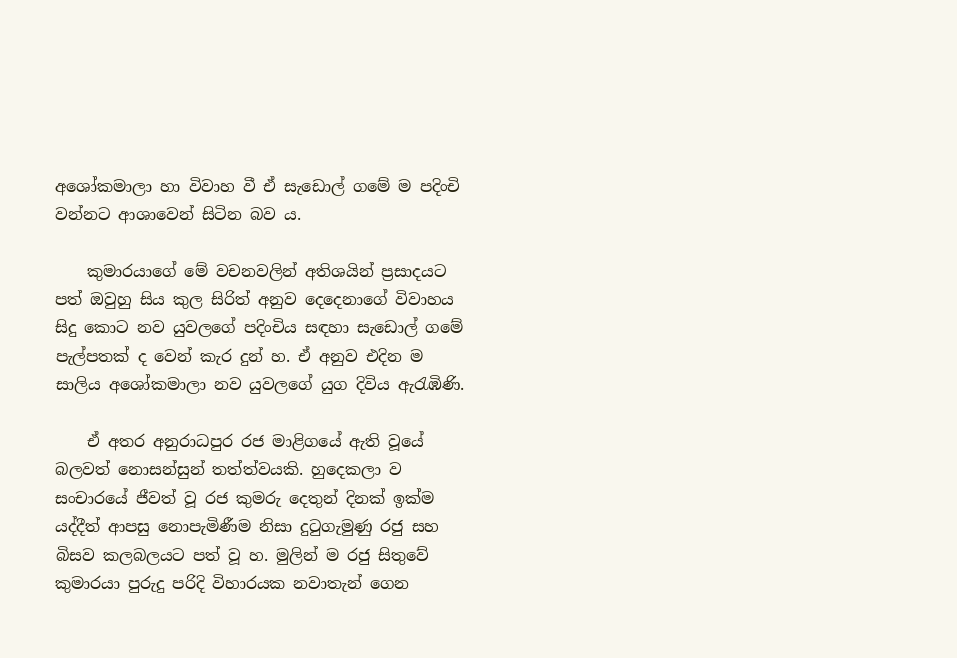අශෝකමාලා හා විවාහ වී ඒ සැඩොල් ගමේ ම පදිංචි වන්නට ආශාවෙන් සිටින බව ය.

    කුමාරයාගේ මේ වචනවලින් අතිශයින් ප්‍රසාදයට පත් ඔවුහු සිය කුල සිරිත් අනුව දෙදෙනාගේ විවාහය සිදු කොට නව යුවලගේ පදිංචිය සඳහා සැඩොල් ගමේ පැල්පතක් ද වෙන් කැර දුන් හ. ඒ අනුව එදින ම සාලිය අශෝකමාලා නව යුවලගේ යුග දිවිය ඇරැඹිණි.

    ඒ අතර අනුරාධපුර රජ මාළිගයේ ඇති වූයේ බලවත් නොසන්සුන් තත්ත්වයකි. හුදෙකලා ව සංචාරයේ ජීවත් වූ රජ කුමරු දෙතුන් දිනක් ඉක්ම යද්දීත් ආපසු නොපැමිණීම නිසා දුටුගැමුණු රජු සහ බිසව කලබලයට පත් වූ හ. මුලින් ම රජු සිතුවේ කුමාරයා පුරුදු පරිදි විහාරයක නවාතැන් ගෙන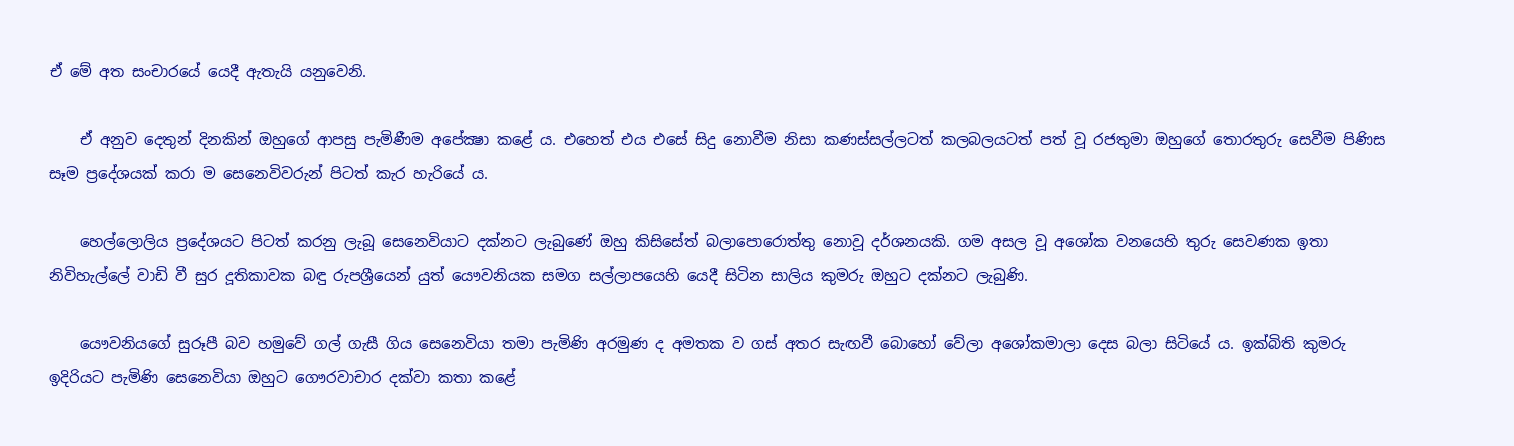ඒ මේ අත සංචාරයේ යෙදී ඇතැයි යනුවෙනි.

    ඒ අනුව දෙතුන් දිනකින් ඔහුගේ ආපසු පැමිණීම අපේක්‍ෂා කළේ ය. එහෙත් එය එසේ සිදු නොවීම නිසා කණස්සල්ලටත් කලබලයටත් පත් වූ රජතුමා ඔහුගේ තොරතුරු සෙවීම පිණිස සෑම ප්‍රදේශයක් කරා ම සෙනෙවිවරුන් පිටත් කැර හැරියේ ය.

    හෙල්ලොලිය ප්‍රදේශයට පිටත් කරනු ලැබූ සෙනෙවියාට දක්නට ලැබුණේ ඔහු කිසිසේත් බලාපොරොත්තු නොවූ දර්ශනයකි. ගම අසල වූ අශෝක වනයෙහි තුරු සෙවණක ඉතා නිවිහැල්ලේ වාඩි වී සුර දූතිකාවක බඳු රුපශ්‍රීයෙන් යුත් යෞවනියක සමග සල්ලාපයෙහි යෙදී සිටින සාලිය කුමරු ඔහුට දක්නට ලැබුණි.

    යෞවනියගේ සුරූපී බව හමුවේ ගල් ගැසී ගිය සෙනෙවියා තමා පැමිණි අරමුණ ද අමතක ව ගස් අතර සැඟවී බොහෝ වේලා අශෝකමාලා දෙස බලා සිටියේ ය. ඉක්බිති කුමරු ඉදිරියට පැමිණි සෙනෙවියා ඔහුට ගෞරවාචාර දක්වා කතා කළේ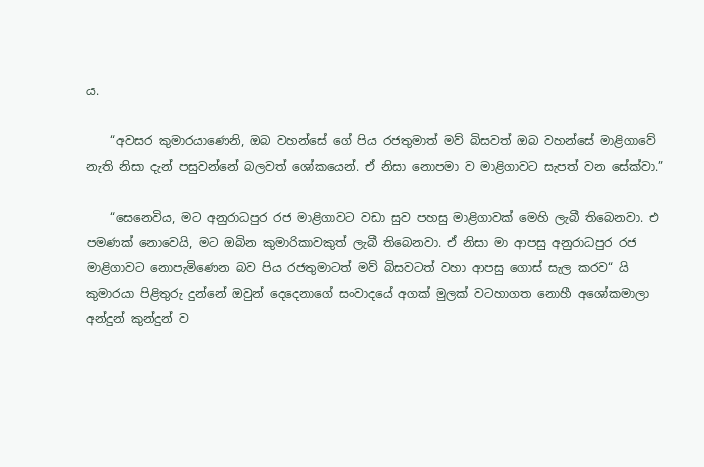ය.

    “අවසර කුමාරයාණෙනි, ඔබ වහන්සේ ගේ පිය රජතුමාත් මව් බිසවත් ඔබ වහන්සේ මාළිගාවේ නැති නිසා දැන් පසුවන්නේ බලවත් ශෝකයෙන්. ඒ නිසා නොපමා ව මාළිගාවට සැපත් වන සේක්වා.”

    “සෙනෙවිය, මට අනුරාධපුර රජ මාළිගාවට වඩා සුව පහසු මාළිගාවක් මෙහි ලැබී තිබෙනවා. එ පමණක් නොවෙයි, මට ඔබින කුමාරිකාවකුත් ලැබී තිබෙනවා. ඒ නිසා මා ආපසු අනුරාධපුර රජ මාළිගාවට නොපැමිණෙන බව පිය රජතුමාටත් මව් බිසවටත් වහා ආපසු ගොස් සැල කරව“ යි කුමාරයා පිළිතුරු දුන්නේ ඔවුන් දෙදෙනාගේ සංවාදයේ අගක් මුලක් වටහාගත නොහී අශෝකමාලා අන්දුන් කුන්දුන් ව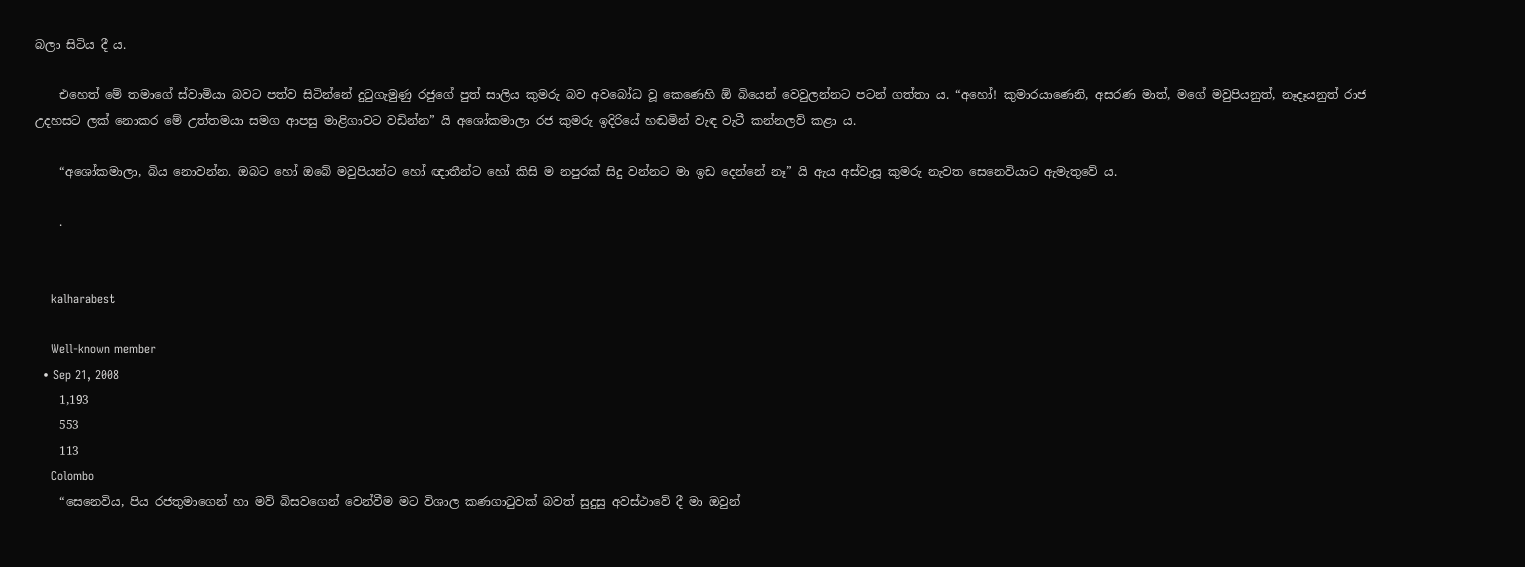බලා සිටිය දී ය.

    එහෙත් මේ තමාගේ ස්වාමියා බවට පත්ව සිටින්නේ දුටුගැමුණු රජුගේ පුත් සාලිය කුමරු බව අවබෝධ වූ කෙණෙහි ඕ බියෙන් වෙවුලන්නට පටන් ගත්තා ය. “අහෝ! කුමාරයාණෙනි, අසරණ මාත්, මගේ මවුපියනුත්, නෑදෑයනුත් රාජ උදහසට ලක් නොකර මේ උත්තමයා සමග ආපසු මාළිගාවට වඩින්න” යි අශෝකමාලා රජ කුමරු ඉදිරියේ හඬමින් වැඳ වැටී කන්නලව් කළා ය.

    “අශෝකමාලා, බිය නොවන්න. ඔබට හෝ ඔබේ මවුපියන්ට හෝ ඥාතීන්ට හෝ කිසි ම නපුරක් සිදු වන්නට මා ඉඩ දෙන්නේ නෑ” යි ඇය අස්වැසූ කුමරු නැවත සෙනෙවියාට ඇමැතුවේ ය.

    .


    kalharabest

    Well-known member
  • Sep 21, 2008
    1,193
    553
    113
    Colombo
    “සෙනෙවිය, පිය රජතුමාගෙන් හා මව් බිසවගෙන් වෙන්වීම මට විශාල කණගාටුවක් බවත් සුදුසු අවස්ථාවේ දී මා ඔවුන්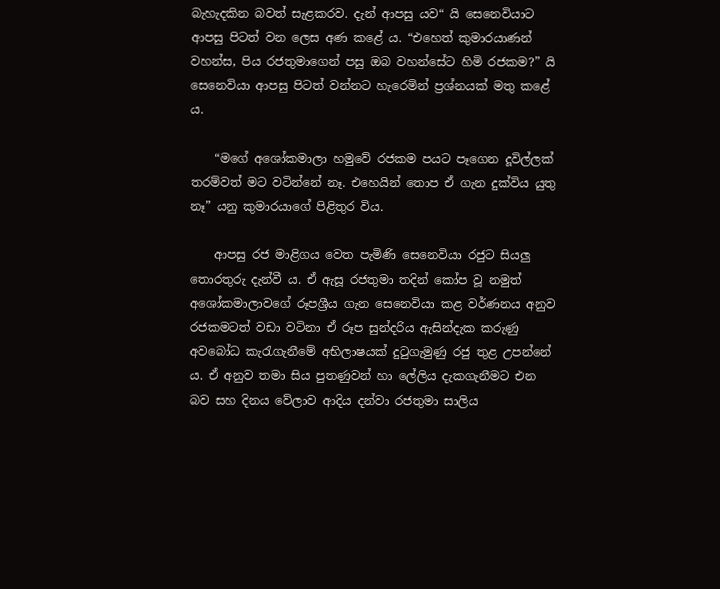බැහැදකින බවත් සැළකරව. දැන් ආපසු යව“ යි සෙනෙවියාට ආපසු පිටත් වන ලෙස අණ කළේ ය. “එහෙත් කුමාරයාණන් වහන්ස, පිය රජතුමාගෙන් පසු ඔබ වහන්සේට හිමි රජකම?” යි සෙනෙවියා ආපසු පිටත් වන්නට හැරෙමින් ප්‍රශ්නයක් මතු කළේ ය.

    “මගේ අශෝකමාලා හමුවේ රජකම පයට පෑගෙන දූවිල්ලක් තරම්වත් මට වටින්නේ නෑ. එහෙයින් තොප ඒ ගැන දුක්විය යුතු නෑ” යනු කුමාරයාගේ පිළිතුර විය.

    ආපසු රජ මාළිගය වෙත පැමිණි සෙනෙවියා රජුට සියලු තොරතුරු දැන්වී ය. ඒ ඇසූ රජතුමා තදින් කෝප වූ නමුත් අශෝකමාලාවගේ රූපශ්‍රීය ගැන සෙනෙවියා කළ වර්ණනය අනුව රජකමටත් වඩා වටිනා ඒ රූප සුන්දරිය ඇසින්දැක කරුණු අවබෝධ කැරැගැනීමේ අභිලාෂයක් දුටුගැමුණු රජු තුළ උපන්නේ ය. ඒ අනුව තමා සිය පුතණුවන් හා ලේලිය දැකගැනීමට එන බව සහ දිනය වේලාව ආදිය දන්වා රජතුමා සාලිය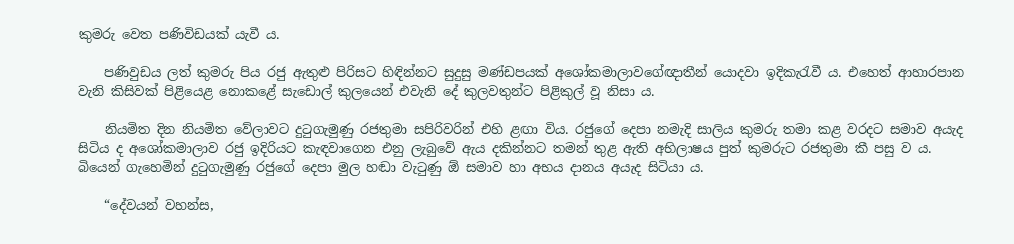කුමරු වෙත පණිවිඩයක් යැවී ය.

    පණිවුඩය ලත් කුමරු පිය රජු ඇතුළු පිරිසට හිඳින්නට සුදුසු මණ්ඩපයක් අශෝකමාලාවගේඥාතීන් යොදවා ඉදිකැරැවී ය. එහෙත් ආහාරපාන වැනි කිසිවක් පිළියෙළ නොකළේ සැඩොල් කුලයෙන් එවැනි දේ කුලවතුන්ට පිළිකුල් වූ නිසා ය.

    නියමිත දින නියමිත වේලාවට දුටුගැමුණු රජතුමා සපිරිවරින් එහි ළඟා විය. රජුගේ දෙපා නමැදි සාලිය කුමරු තමා කළ වරදට සමාව අයැද සිටිය ද අශෝකමාලාව රජු ඉදිරියට කැඳවාගෙන එනු ලැබුවේ ඇය දකින්නට තමන් තුළ ඇති අභිලාෂය පුත් කුමරුට රජතුමා කී පසු ව ය. බියෙන් ගැහෙමින් දුටුගැමුණු රජුගේ දෙපා මුල හඬා වැටුණු ඕ සමාව හා අභය දානය අයැද සිටියා ය.

    “දේවයන් වහන්ස,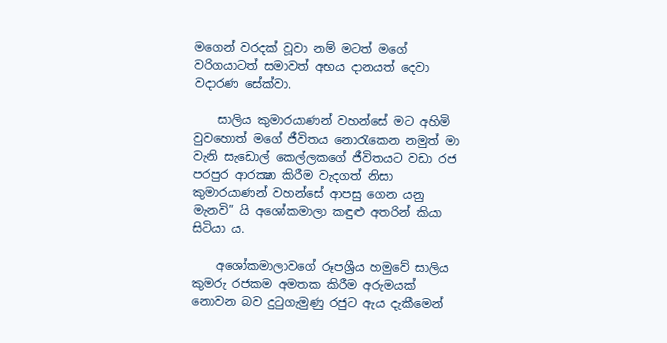මගෙන් වරදක් වූවා නම් මටත් මගේ වරිගයාටත් සමාවත් අභය දානයත් දෙවා වදාරණ සේක්වා.

    සාලිය කුමාරයාණන් වහන්සේ මට අහිමි වුවහොත් මගේ ජීවිතය නොරැකෙන නමුත් මා වැනි සැඩොල් කෙල්ලකගේ ජීවිතයට වඩා රජ පරපුර ආරක්‍ෂා කිරීම වැදගත් නිසා කුමාරයාණන් වහන්සේ ආපසු ගෙන යනු මැනවි” යි අශෝකමාලා කඳුළු අතරින් කියා සිටියා ය.

    අශෝකමාලාවගේ රූපශ්‍රීය හමුවේ සාලිය කුමරු රජකම අමතක කිරීම අරුමයක් නොවන බව දුටුගැමුණු රජුට ඇය දැකීමෙන්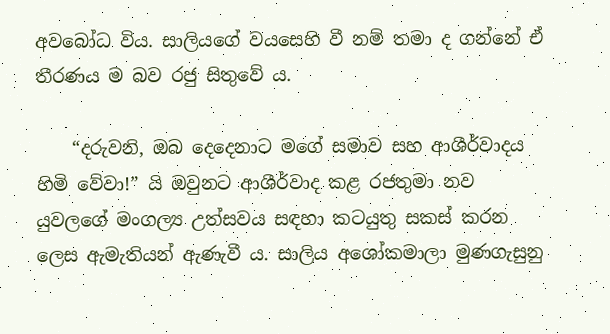අවබෝධ විය. සාලියගේ වයසෙහි වී නම් තමා ද ගන්නේ ඒ තීරණය ම බව රජු සිතුවේ ය.

    “දරුවනි, ඔබ දෙදෙනාට මගේ සමාව සහ ආශීර්වාදය හිමි වේවා!” යි ඔවුනට ආශීර්වාද කළ රජතුමා නව යුවලගේ මංගල්‍ය උත්සවය සඳහා කටයුතු සකස් කරන ලෙස ඇමැතියන් ඇණැවී ය. සාලිය අශෝකමාලා මුණගැසුනු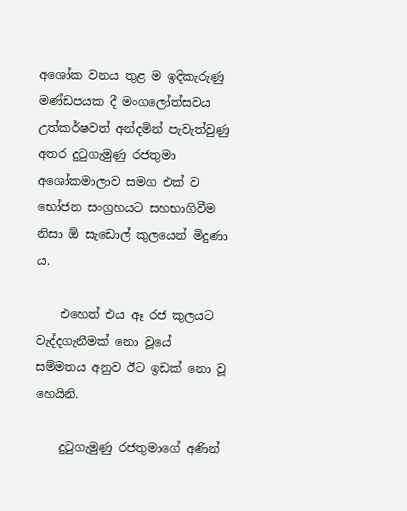අශෝක වනය තුළ ම ඉදිකැරුණු මණ්ඩපයක දී මංගලෝත්සවය උත්කර්ෂවත් අන්දමින් පැවැත්වුණු අතර දුටුගැමුණු රජතුමා අශෝකමාලාව සමග එක් ව භෝජන සංග්‍රහයට සහභාගිවීම නිසා ඕ සැඩොල් කුලයෙන් මිදුණා ය.

    එහෙත් එය ඈ රජ කුලයට වැද්දගැනීමක් නො වූයේ සම්මතය අනුව ඊට ඉඩක් නො වූ හෙයිනි.

    දුටුගැමුණු රජතුමාගේ අණින්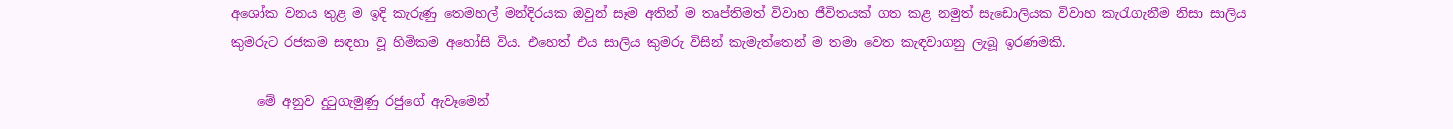අශෝක වනය තුළ ම ඉදි කැරුණු තෙමහල් මන්දිරයක ඔවුන් සෑම අතින් ම තෘප්තිමත් විවාහ ජීවිතයක් ගත කළ නමුත් සැඩොලියක විවාහ කැරැගැනීම නිසා සාලිය කුමරුට රජකම සඳහා වූ හිමිකම අහෝසි විය. එහෙත් එය සාලිය කුමරු විසින් කැමැත්තෙන් ම තමා වෙත කැඳවාගනු ලැබූ ඉරණමකි.

    මේ අනුව දුටුගැමුණු රජුගේ ඇවෑමෙන්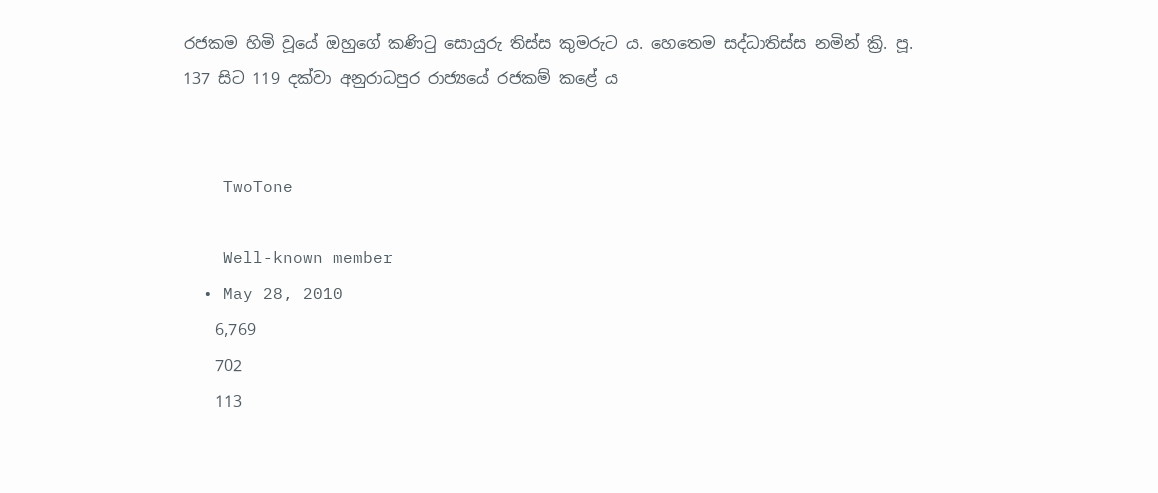රජකම හිමි වූයේ ඔහුගේ කණිටු සොයුරු තිස්ස කුමරුට ය. හෙතෙම සද්ධාතිස්ස නමින් ක්‍රි. පූ. 137 සිට 119 දක්වා අනුරාධපුර රාජ්‍යයේ රජකම් කළේ ය


    TwoTone

    Well-known member
  • May 28, 2010
    6,769
    702
    113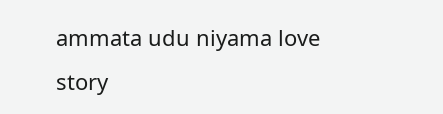ammata udu niyama love story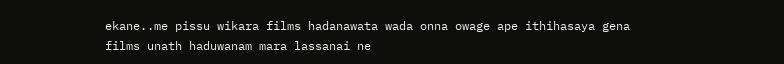ekane..me pissu wikara films hadanawata wada onna owage ape ithihasaya gena films unath haduwanam mara lassanai ne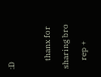:D

    thanx for sharing bro
    rep +